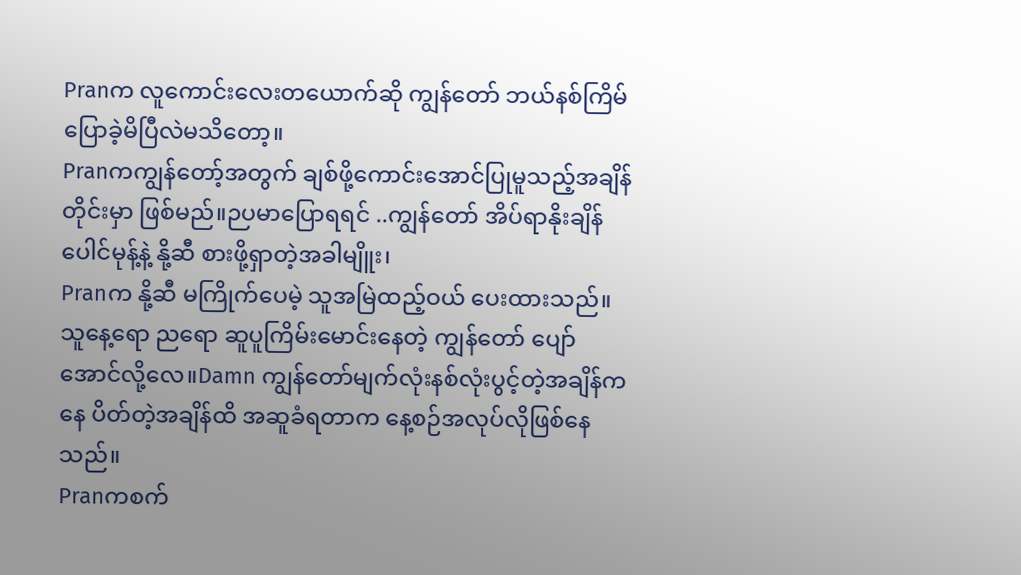Pranက လူကောင်းလေးတယောက်ဆို ကျွန်တော် ဘယ်နစ်ကြိမ် ပြောခဲ့မိပြီလဲမသိတော့။
Pranကကျွန်တော့်အတွက် ချစ်ဖို့ကောင်းအောင်ပြုမူသည့်အချိန်တိုင်းမှာ ဖြစ်မည်။ဉပမာပြောရရင် ..ကျွန်တော် အိပ်ရာနိုးချိန် ပေါင်မုန့်နဲ့ နို့ဆီ စားဖို့ရှာတဲ့အခါမျိူး၊
Pranက နို့ဆီ မကြိုက်ပေမဲ့ သူအမြဲထည့်ဝယ် ပေးထားသည်။
သူနေ့ရော ညရော ဆူပူကြိမ်းမောင်းနေတဲ့ ကျွန်တော် ပျော်အောင်လို့လေ။Damn ကျွန်တော်မျက်လုံးနစ်လုံးပွင့်တဲ့အချိန်ကနေ ပိတ်တဲ့အချိန်ထိ အဆူခံရတာက နေ့စဉ်အလုပ်လိုဖြစ်နေသည်။
Pranကစက်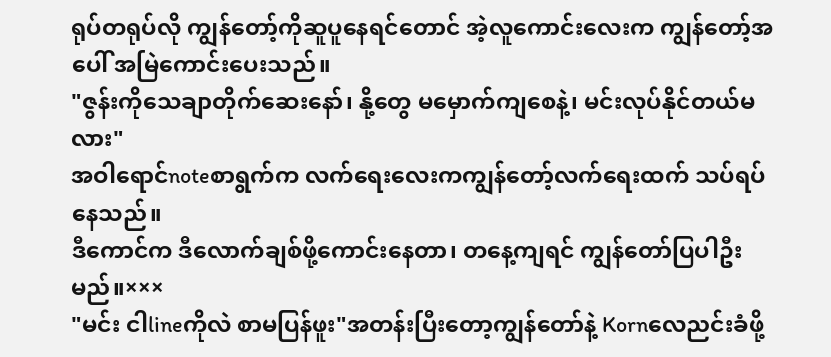ရုပ်တရုပ်လို ကျွန်တော့်ကိုဆူပူနေရင်တောင် အဲ့လူကောင်းလေးက ကျွန်တော့်အပေါ် အမြဲကောင်းပေးသည်။
"ဇွန်းကိုသေချာတိုက်ဆေးနော်၊ နို့တွေ မမှောက်ကျစေနဲ့၊ မင်းလုပ်နိုင်တယ်မလား"
အဝါရောင်noteစာရွက်က လက်ရေးလေးကကျွန်တော့်လက်ရေးထက် သပ်ရပ်နေသည်။
ဒီကောင်က ဒီလောက်ချစ်ဖို့ကောင်းနေတာ၊ တနေ့ကျရင် ကျွန်တော်ပြပါဦးမည်။×××
"မင်း ငါlineကိုလဲ စာမပြန်ဖူး"အတန်းပြီးတော့ကျွန်တော်နဲ့ Kornလေညင်းခံဖို့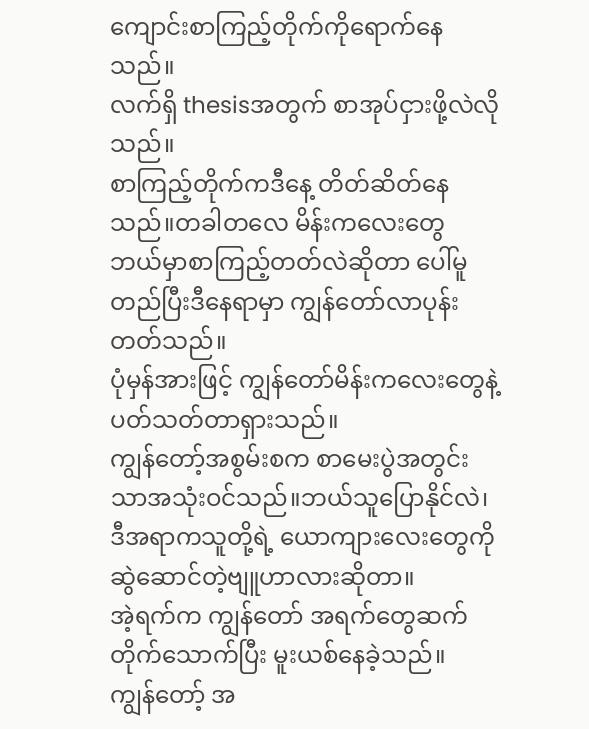ကျောင်းစာကြည့်တိုက်ကိုရောက်နေသည်။
လက်ရှိ thesisအတွက် စာအုပ်ငှားဖို့လဲလိုသည်။
စာကြည့်တိုက်ကဒီနေ့ တိတ်ဆိတ်နေသည်။တခါတလေ မိန်းကလေးတွေ ဘယ်မှာစာကြည့်တတ်လဲဆိုတာ ပေါ်မူတည်ပြီးဒီနေရာမှာ ကျွန်တော်လာပုန်းတတ်သည်။
ပုံမှန်အားဖြင့် ကျွန်တော်မိန်းကလေးတွေနဲ့ပတ်သတ်တာရှားသည်။
ကျွန်တော့်အစွမ်းစက စာမေးပွဲအတွင်းသာအသုံးဝင်သည်။ဘယ်သူပြောနိုင်လဲ၊ ဒီအရာကသူတို့ရဲ့ ယောကျားလေးတွေကိုဆွဲဆောင်တဲ့ဗျူဟာလားဆိုတာ။
အဲ့ရက်က ကျွန်တော် အရက်တွေဆက်တိုက်သောက်ပြီး မူးယစ်နေခဲ့သည်။
ကျွန်တော့် အ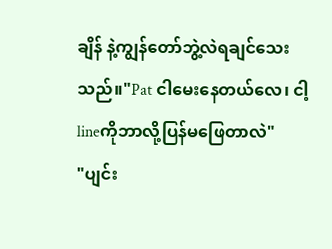ချိန် နဲ့ကျွန်တော်ဘွဲ့လဲရချင်သေးသည်။"Pat ငါမေးနေတယ်လေ၊ ငါ့lineကိုဘာလို့ပြန်မဖြေတာလဲ"
"ပျင်း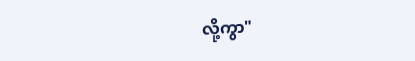လို့ကွာ"